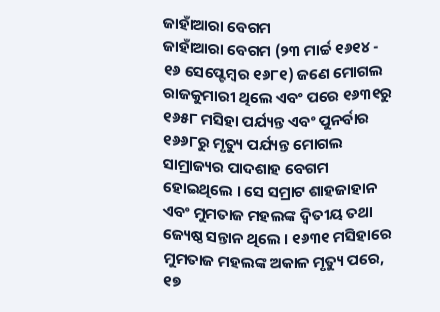ଜାହାଁଆରା ବେଗମ
ଜାହାଁଆରା ବେଗମ (୨୩ ମାର୍ଚ୍ଚ ୧୬୧୪ - ୧୬ ସେପ୍ଟେମ୍ବର ୧୬୮୧) ଜଣେ ମୋଗଲ ରାଜକୁମାରୀ ଥିଲେ ଏବଂ ପରେ ୧୬୩୧ରୁ ୧୬୫୮ ମସିହା ପର୍ଯ୍ୟନ୍ତ ଏବଂ ପୁନର୍ବାର ୧୬୬୮ରୁ ମୃତ୍ୟୁ ପର୍ଯ୍ୟନ୍ତ ମୋଗଲ ସାମ୍ରାଜ୍ୟର ପାଦଶାହ ବେଗମ ହୋଇଥିଲେ । ସେ ସମ୍ରାଟ ଶାହଜାହାନ ଏବଂ ମୁମତାଜ ମହଲଙ୍କ ଦ୍ୱିତୀୟ ତଥା ଜ୍ୟେଷ୍ଠ ସନ୍ତାନ ଥିଲେ । ୧୬୩୧ ମସିହାରେ ମୁମତାଜ ମହଲଙ୍କ ଅକାଳ ମୃତ୍ୟୁ ପରେ, ୧୭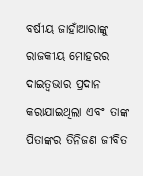ବର୍ଷୀୟ ଜାହାଁଆରାଙ୍କୁ ରାଜକୀୟ ମୋହରର ଦାଇତ୍ୱଭାର ପ୍ରଦାନ କରାଯାଇଥିଲା ଏବଂ ତାଙ୍କ ପିତାଙ୍କର ତିନିଜଣ ଜୀବିତ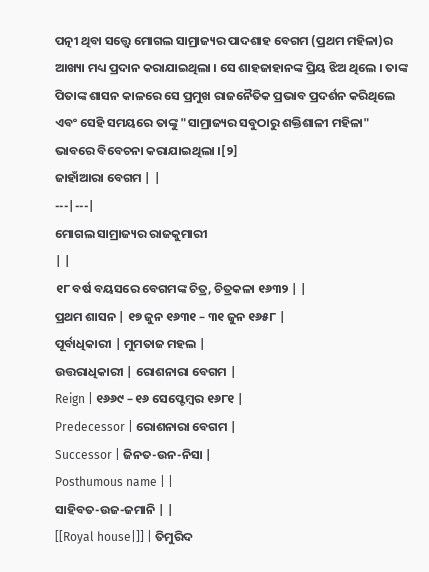ପତ୍ନୀ ଥିବା ସତ୍ତ୍ୱେ ମୋଗଲ ସାମ୍ରାଜ୍ୟର ପାଦଶାହ ବେଗମ (ପ୍ରଥମ ମହିଳା)ର ଆଖ୍ୟା ମଧ୍ୟ ପ୍ରଦାନ କରାଯାଇଥିଲା । ସେ ଶାହଜାହାନଙ୍କ ପ୍ରିୟ ଝିଅ ଥିଲେ । ତାଙ୍କ ପିତାଙ୍କ ଶାସନ କାଳରେ ସେ ପ୍ରମୁଖ ରାଜନୈତିକ ପ୍ରଭାବ ପ୍ରଦର୍ଶନ କରିଥିଲେ ଏବଂ ସେହି ସମୟରେ ତାଙ୍କୁ "ସାମ୍ରାଜ୍ୟର ସବୁଠାରୁ ଶକ୍ତିଶାଳୀ ମହିଳା" ଭାବରେ ବିବେଚନା କରାଯାଇଥିଲା ।[୨]
ଜାହାଁଆରା ବେଗମ | |
---|---|
ମୋଗଲ ସାମ୍ରାଜ୍ୟର ରାଜକୁମାରୀ
| |
୧୮ ବର୍ଷ ବୟସରେ ବେଗମଙ୍କ ଚିତ୍ର, ଚିତ୍ରକଳା ୧୬୩୨ | |
ପ୍ରଥମ ଶାସନ | ୧୭ ଜୁନ ୧୬୩୧ – ୩୧ ଜୁନ ୧୬୫୮ |
ପୂର୍ବାଧିକାରୀ | ମୁମତାଜ ମହଲ |
ଉତ୍ତରାଧିକାରୀ | ରୋଶନାରା ବେଗମ |
Reign | ୧୬୬୯ – ୧୬ ସେପ୍ଟେମ୍ବର ୧୬୮୧ |
Predecessor | ରୋଶନାରା ବେଗମ |
Successor | ଜିନତ-ଉନ-ନିସା |
Posthumous name | |
ସାହିବତ-ଉଜ-ଜମାନି | |
[[Royal house|]] | ତିମୁରିଦ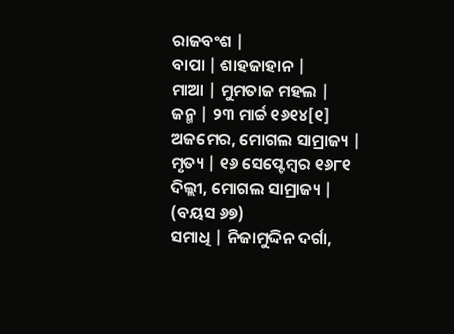ରାଜବଂଶ |
ବାପା | ଶାହଜାହାନ |
ମାଆ | ମୁମତାଜ ମହଲ |
ଜନ୍ମ | ୨୩ ମାର୍ଚ୍ଚ ୧୬୧୪[୧] ଅଜମେର, ମୋଗଲ ସାମ୍ରାଜ୍ୟ |
ମୃତ୍ୟ | ୧୬ ସେପ୍ଟେମ୍ବର ୧୬୮୧ ଦିଲ୍ଲୀ, ମୋଗଲ ସାମ୍ରାଜ୍ୟ | (ବୟସ ୬୭)
ସମାଧି | ନିଜାମୁଦ୍ଦିନ ଦର୍ଗା,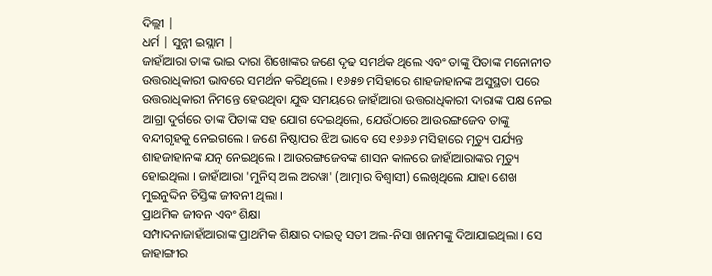ଦିଲ୍ଲୀ |
ଧର୍ମ | ସୁନ୍ନୀ ଇସ୍ଲାମ |
ଜାହାଁଆରା ତାଙ୍କ ଭାଇ ଦାରା ଶିଖୋଙ୍କର ଜଣେ ଦୃଢ ସମର୍ଥକ ଥିଲେ ଏବଂ ତାଙ୍କୁ ପିତାଙ୍କ ମନୋନୀତ ଉତ୍ତରାଧିକାରୀ ଭାବରେ ସମର୍ଥନ କରିଥିଲେ । ୧୬୫୭ ମସିହାରେ ଶାହଜାହାନଙ୍କ ଅସୁସ୍ଥତା ପରେ ଉତ୍ତରାଧିକାରୀ ନିମନ୍ତେ ହେଉଥିବା ଯୁଦ୍ଧ ସମୟରେ ଜାହାଁଆରା ଉତ୍ତରାଧିକାରୀ ଦାରାଙ୍କ ପକ୍ଷ ନେଇ ଆଗ୍ରା ଦୁର୍ଗରେ ତାଙ୍କ ପିତାଙ୍କ ସହ ଯୋଗ ଦେଇଥିଲେ, ଯେଉଁଠାରେ ଆଉରଙ୍ଗଜେବ ତାଙ୍କୁ ବନ୍ଦୀଗୃହକୁ ନେଇଗଲେ । ଜଣେ ନିଷ୍ଠାପର ଝିଅ ଭାବେ ସେ ୧୬୬୬ ମସିହାରେ ମୃତ୍ୟୁ ପର୍ଯ୍ୟନ୍ତ ଶାହଜାହାନଙ୍କ ଯତ୍ନ ନେଇଥିଲେ । ଆଉରଙ୍ଗଜେବଙ୍କ ଶାସନ କାଳରେ ଜାହାଁଆରାଙ୍କର ମୃତ୍ୟୁ ହୋଇଥିଲା । ଜାହାଁଆରା 'ମୁନିସ୍ ଅଲ ଅରୱା' (ଆତ୍ମାର ବିଶ୍ୱାସୀ) ଲେଖିଥିଲେ ଯାହା ଶେଖ ମୁଇନୁଦ୍ଦିନ ଚିସ୍ତିଙ୍କ ଜୀବନୀ ଥିଲା ।
ପ୍ରାଥମିକ ଜୀବନ ଏବଂ ଶିକ୍ଷା
ସମ୍ପାଦନାଜାହାଁଆରାଙ୍କ ପ୍ରାଥମିକ ଶିକ୍ଷାର ଦାଇତ୍ୱ ସତୀ ଅଲ-ନିସା ଖାନମଙ୍କୁ ଦିଆଯାଇଥିଲା । ସେ ଜାହାଙ୍ଗୀର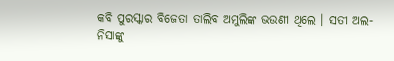କବି ପୁରସ୍କାର ବିଜେତା ତାଲିବ ଅମୁଲିଙ୍କ ଭଉଣୀ ଥିଲେ । ସତୀ ଅଲ-ନିସାଙ୍କୁ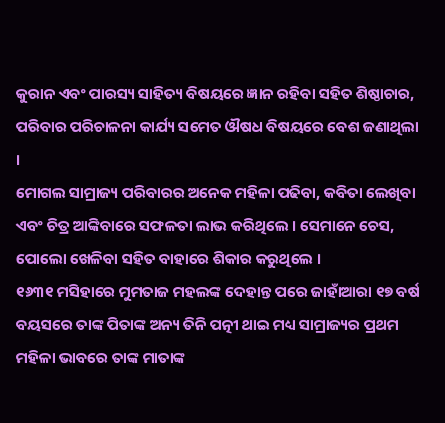କୁରାନ ଏବଂ ପାରସ୍ୟ ସାହିତ୍ୟ ବିଷୟରେ ଜ୍ଞାନ ରହିବା ସହିତ ଶିଷ୍ଠାଚାର, ପରିବାର ପରିଚାଳନା କାର୍ଯ୍ୟ ସମେତ ଔଷଧ ବିଷୟରେ ବେଶ ଜଣାଥିଲା ।
ମୋଗଲ ସାମ୍ରାଜ୍ୟ ପରିବାରର ଅନେକ ମହିଳା ପଢିବା, କବିତା ଲେଖିବା ଏବଂ ଚିତ୍ର ଆଙ୍କିବାରେ ସଫଳତା ଲାଭ କରିଥିଲେ । ସେମାନେ ଚେସ, ପୋଲୋ ଖେଳିବା ସହିତ ବାହାରେ ଶିକାର କରୁଥିଲେ ।
୧୬୩୧ ମସିହାରେ ମୁମତାଜ ମହଲଙ୍କ ଦେହାନ୍ତ ପରେ ଜାହାଁଆରା ୧୭ ବର୍ଷ ବୟସରେ ତାଙ୍କ ପିତାଙ୍କ ଅନ୍ୟ ତିନି ପତ୍ନୀ ଥାଇ ମଧ୍ୟ ସାମ୍ରାଜ୍ୟର ପ୍ରଥମ ମହିଳା ଭାବରେ ତାଙ୍କ ମାତାଙ୍କ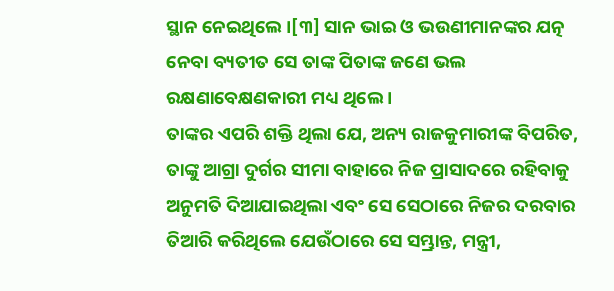ସ୍ଥାନ ନେଇଥିଲେ ।[୩] ସାନ ଭାଇ ଓ ଭଉଣୀମାନଙ୍କର ଯତ୍ନ ନେବା ବ୍ୟତୀତ ସେ ତାଙ୍କ ପିତାଙ୍କ ଜଣେ ଭଲ ରକ୍ଷଣାବେକ୍ଷଣକାରୀ ମଧ୍ୟ ଥିଲେ ।
ତାଙ୍କର ଏପରି ଶକ୍ତି ଥିଲା ଯେ, ଅନ୍ୟ ରାଜକୁମାରୀଙ୍କ ବିପରିତ, ତାଙ୍କୁ ଆଗ୍ରା ଦୁର୍ଗର ସୀମା ବାହାରେ ନିଜ ପ୍ରାସାଦରେ ରହିବାକୁ ଅନୁମତି ଦିଆଯାଇଥିଲା ଏବଂ ସେ ସେଠାରେ ନିଜର ଦରବାର ତିଆରି କରିଥିଲେ ଯେଉଁଠାରେ ସେ ସମ୍ଭ୍ରାନ୍ତ, ମନ୍ତ୍ରୀ,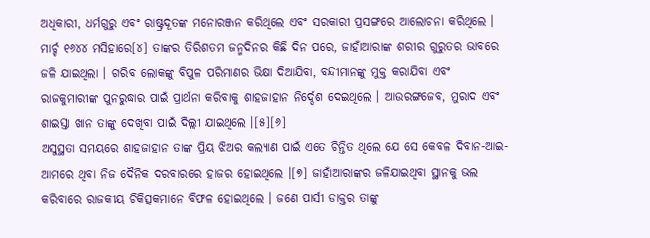ଅଧିକାରୀ, ଧର୍ମଗୁରୁ ଏବଂ ରାଷ୍ଟ୍ରଦୂତଙ୍କ ମନୋରଞ୍ଜନ କରିଥିଲେ ଏବଂ ସରକାରୀ ପ୍ରସଙ୍ଗରେ ଆଲୋଚନା କରିଥିଲେ ।
ମାର୍ଚ୍ଚ ୧୬୪୪ ମସିହାରେ[୪] ତାଙ୍କର ତିରିଶତମ ଜନ୍ମଦିନର କିଛି ଦିନ ପରେ, ଜାହାଁଆରାଙ୍କ ଶରୀର ଗୁରୁତର ଭାବରେ ଜଳି ଯାଇଥିଲା । ଗରିବ ଲୋକଙ୍କୁ ବିପୁଳ ପରିମାଣର ଭିକ୍ଷା ଦିଆଯିବା, ବନ୍ଦୀମାନଙ୍କୁ ମୁକ୍ତ କରାଯିବା ଏବଂ ରାଜକୁମାରୀଙ୍କ ପୁନରୁଦ୍ଧାର ପାଇଁ ପ୍ରାର୍ଥନା କରିବାକୁ ଶାହଜାହାନ ନିର୍ଦ୍ଦେଶ ଦେଇଥିଲେ । ଆଉରଙ୍ଗଜେବ, ମୁରାଦ ଏବଂ ଶାଇସ୍ତା ଖାନ ତାଙ୍କୁ ଦେଖିବା ପାଇଁ ଦିଲ୍ଲୀ ଯାଇଥିଲେ ।[୫][୬]
ଅସୁସ୍ଥତା ସମୟରେ ଶାହଜାହାନ ତାଙ୍କ ପ୍ରିୟ ଝିଅର କଲ୍ୟାଣ ପାଇଁ ଏତେ ଚିନ୍ତିତ ଥିଲେ ଯେ ସେ କେବଳ ଦିବାନ-ଆଇ-ଆମରେ ଥିବା ନିଜ ଦୈନିକ ଦରବାରରେ ହାଜର ହୋଇଥିଲେ ।[୭] ଜାହାଁଆରାଙ୍କର ଜଳିଯାଇଥିବା ସ୍ଥାନକୁ ଭଲ କରିବାରେ ରାଜକୀୟ ଚିକିତ୍ସକମାନେ ବିଫଳ ହୋଇଥିଲେ । ଜଣେ ପାର୍ସୀ ଡାକ୍ତର ତାଙ୍କୁ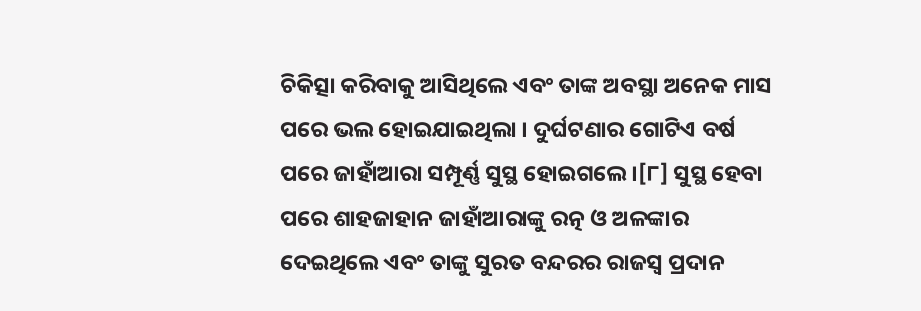ଚିକିତ୍ସା କରିବାକୁ ଆସିଥିଲେ ଏବଂ ତାଙ୍କ ଅବସ୍ଥା ଅନେକ ମାସ ପରେ ଭଲ ହୋଇଯାଇଥିଲା । ଦୁର୍ଘଟଣାର ଗୋଟିଏ ବର୍ଷ ପରେ ଜାହାଁଆରା ସମ୍ପୂର୍ଣ୍ଣ ସୁସ୍ଥ ହୋଇଗଲେ ।[୮] ସୁସ୍ଥ ହେବା ପରେ ଶାହଜାହାନ ଜାହାଁଆରାଙ୍କୁ ରତ୍ନ ଓ ଅଳଙ୍କାର ଦେଇଥିଲେ ଏବଂ ତାଙ୍କୁ ସୁରତ ବନ୍ଦରର ରାଜସ୍ୱ ପ୍ରଦାନ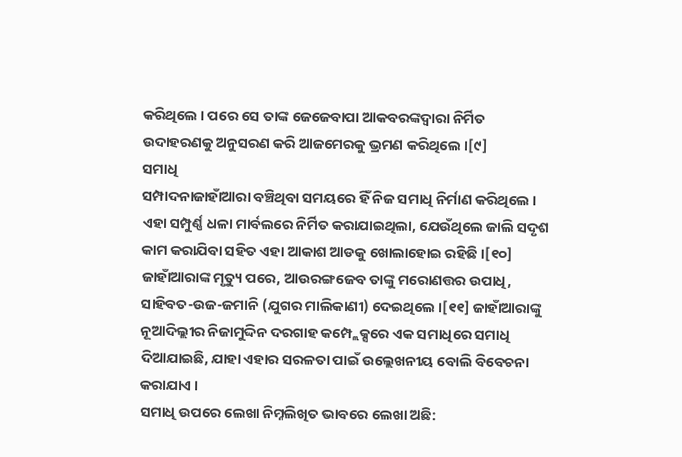କରିଥିଲେ । ପରେ ସେ ତାଙ୍କ ଜେଜେବାପା ଆକବରଙ୍କଦ୍ୱାରା ନିର୍ମିତ ଉଦାହରଣକୁ ଅନୁସରଣ କରି ଆଜମେରକୁ ଭ୍ରମଣ କରିଥିଲେ ।[୯]
ସମାଧି
ସମ୍ପାଦନାଜାହାଁଆରା ବଞ୍ଚିଥିବା ସମୟରେ ହିଁ ନିଜ ସମାଧି ନିର୍ମାଣ କରିଥିଲେ । ଏହା ସମ୍ପୁର୍ଣ୍ଣ ଧଳା ମାର୍ବଲରେ ନିର୍ମିତ କରାଯାଇଥିଲା, ଯେଉଁଥିଲେ ଜାଲି ସଦୃଶ କାମ କରାଯିବା ସହିତ ଏହା ଆକାଶ ଆଡକୁ ଖୋଲାହୋଇ ରହିଛି ।[୧୦]
ଜାହାଁଆରାଙ୍କ ମୃତ୍ୟୁ ପରେ, ଆଉରଙ୍ଗଜେବ ତାଙ୍କୁ ମରୋଣତ୍ତର ଉପାଧି, ସାହିବତ-ଉଜ-ଜମାନି (ଯୁଗର ମାଲିକାଣୀ) ଦେଇଥିଲେ ।[୧୧] ଜାହାଁଆରାଙ୍କୁ ନୂଆଦିଲ୍ଲୀର ନିଜାମୁଦ୍ଦିନ ଦରଗାହ କମ୍ପ୍ଲେକ୍ସରେ ଏକ ସମାଧିରେ ସମାଧି ଦିଆଯାଇଛି, ଯାହା ଏହାର ସରଳତା ପାଇଁ ଉଲ୍ଲେଖନୀୟ ବୋଲି ବିବେଚନା କରାଯାଏ ।
ସମାଧି ଉପରେ ଲେଖା ନିମ୍ନଲିଖିତ ଭାବରେ ଲେଖା ଅଛି: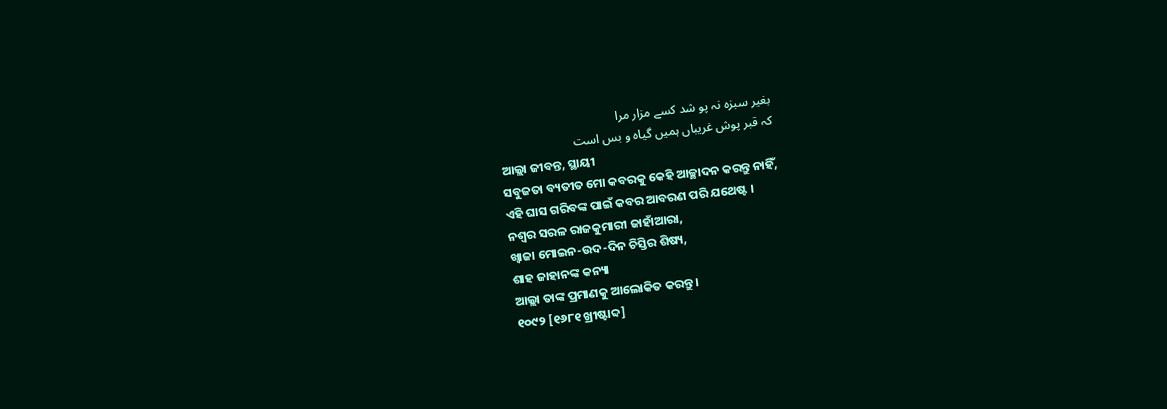بغیر سبزہ نہ پو شد کسے مزار مرا
کہ قبر پوش غریباں ہمیں گیاہ و بس است
ଆଲ୍ଲା ଜୀବନ୍ତ, ସ୍ଥାୟୀ
ସବୁଜତା ବ୍ୟତୀତ ମୋ କବରକୁ କେହି ଆଚ୍ଛାଦନ କରନ୍ତୁ ନାହିଁ,
ଏହି ଘାସ ଗରିବଙ୍କ ପାଇଁ କବର ଆବରଣ ପରି ଯଥେଷ୍ଟ ।
ନଶ୍ୱର ସରଳ ରାଜକୁମାରୀ ଜାହାଁଆରା,
ଖ୍ୱାଜା ମୋଇନ-ଉଦ-ଦିନ ଚିସ୍ତିର ଶିଷ୍ୟ,
ଶାହ ଜାହାନଙ୍କ କନ୍ୟା
ଆଲ୍ଲା ତାଙ୍କ ପ୍ରମାଣକୁ ଆଲୋକିତ କରନ୍ତୁ ।
୧୦୯୨ [୧୬୮୧ ଖ୍ରୀଷ୍ଟାବ୍ଦ]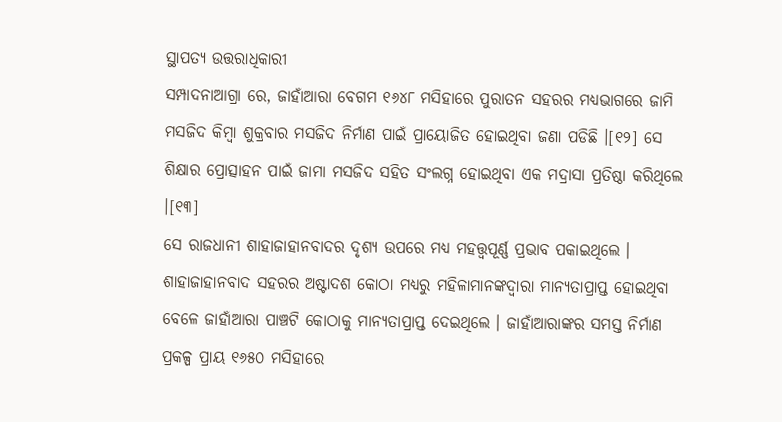ସ୍ଥାପତ୍ୟ ଉତ୍ତରାଧିକାରୀ
ସମ୍ପାଦନାଆଗ୍ରା ରେ, ଜାହାଁଆରା ବେଗମ ୧୬୪୮ ମସିହାରେ ପୁରାତନ ସହରର ମଧ୍ୟଭାଗରେ ଜାମି ମସଜିଦ କିମ୍ବା ଶୁକ୍ରବାର ମସଜିଦ ନିର୍ମାଣ ପାଇଁ ପ୍ରାୟୋଜିତ ହୋଇଥିବା ଜଣା ପଡିଛି ।[୧୨] ସେ ଶିକ୍ଷାର ପ୍ରୋତ୍ସାହନ ପାଇଁ ଜାମା ମସଜିଦ ସହିତ ସଂଲଗ୍ନ ହୋଇଥିବା ଏକ ମଦ୍ରାସା ପ୍ରତିଷ୍ଠା କରିଥିଲେ ।[୧୩]
ସେ ରାଜଧାନୀ ଶାହାଜାହାନବାଦର ଦୃଶ୍ୟ ଉପରେ ମଧ୍ୟ ମହତ୍ତ୍ୱପୂର୍ଣ୍ଣ ପ୍ରଭାବ ପକାଇଥିଲେ । ଶାହାଜାହାନବାଦ ସହରର ଅଷ୍ଟାଦଶ କୋଠା ମଧ୍ୟରୁ ମହିଳାମାନଙ୍କଦ୍ୱାରା ମାନ୍ୟତାପ୍ରାପ୍ତ ହୋଇଥିବା ବେଳେ ଜାହାଁଆରା ପାଞ୍ଚଟି କୋଠାକୁ ମାନ୍ୟତାପ୍ରାପ୍ତ ଦେଇଥିଲେ । ଜାହାଁଆରାଙ୍କର ସମସ୍ତ ନିର୍ମାଣ ପ୍ରକଳ୍ପ ପ୍ରାୟ ୧୬୫୦ ମସିହାରେ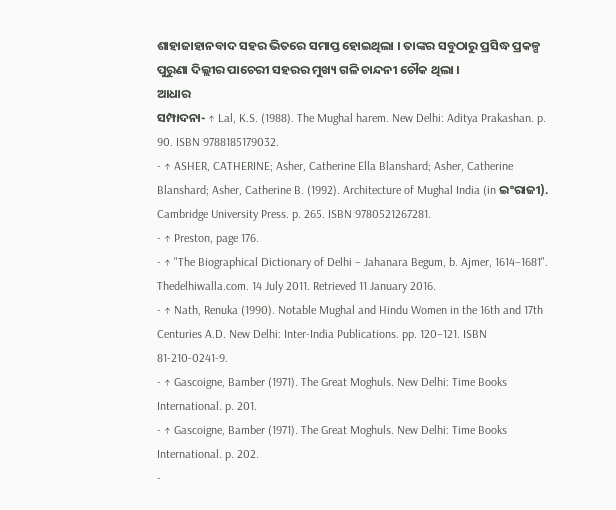ଶାହାଜାହାନବାଦ ସହର ଭିତରେ ସମାପ୍ତ ହୋଇଥିଲା । ତାଙ୍କର ସବୁଠାରୁ ପ୍ରସିଦ୍ଧ ପ୍ରକଳ୍ପ ପୁରୁଣା ଦିଲ୍ଲୀର ପାଚେରୀ ସହରର ମୁଖ୍ୟ ଗଳି ଚାନ୍ଦନୀ ଚୌକ ଥିଲା ।
ଆଧାର
ସମ୍ପାଦନା- ↑ Lal, K.S. (1988). The Mughal harem. New Delhi: Aditya Prakashan. p. 90. ISBN 9788185179032.
- ↑ ASHER, CATHERINE; Asher, Catherine Ella Blanshard; Asher, Catherine Blanshard; Asher, Catherine B. (1992). Architecture of Mughal India (in ଇଂରାଜୀ). Cambridge University Press. p. 265. ISBN 9780521267281.
- ↑ Preston, page 176.
- ↑ "The Biographical Dictionary of Delhi – Jahanara Begum, b. Ajmer, 1614–1681". Thedelhiwalla.com. 14 July 2011. Retrieved 11 January 2016.
- ↑ Nath, Renuka (1990). Notable Mughal and Hindu Women in the 16th and 17th Centuries A.D. New Delhi: Inter-India Publications. pp. 120–121. ISBN 81-210-0241-9.
- ↑ Gascoigne, Bamber (1971). The Great Moghuls. New Delhi: Time Books International. p. 201.
- ↑ Gascoigne, Bamber (1971). The Great Moghuls. New Delhi: Time Books International. p. 202.
-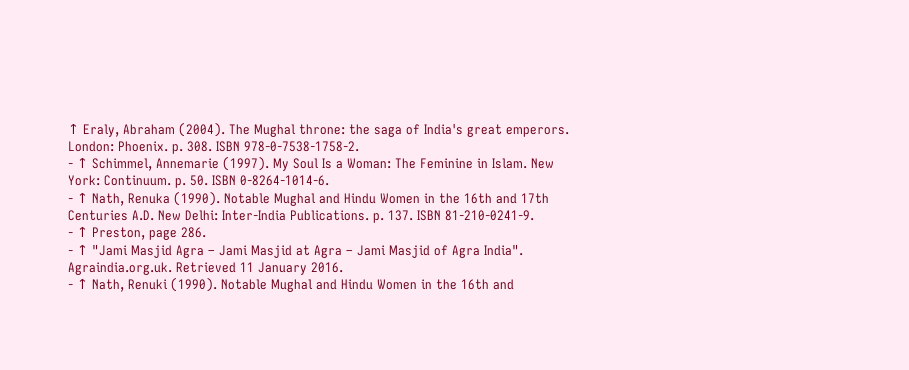↑ Eraly, Abraham (2004). The Mughal throne: the saga of India's great emperors. London: Phoenix. p. 308. ISBN 978-0-7538-1758-2.
- ↑ Schimmel, Annemarie (1997). My Soul Is a Woman: The Feminine in Islam. New York: Continuum. p. 50. ISBN 0-8264-1014-6.
- ↑ Nath, Renuka (1990). Notable Mughal and Hindu Women in the 16th and 17th Centuries A.D. New Delhi: Inter-India Publications. p. 137. ISBN 81-210-0241-9.
- ↑ Preston, page 286.
- ↑ "Jami Masjid Agra – Jami Masjid at Agra – Jami Masjid of Agra India". Agraindia.org.uk. Retrieved 11 January 2016.
- ↑ Nath, Renuki (1990). Notable Mughal and Hindu Women in the 16th and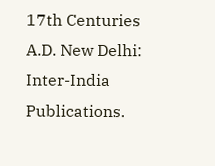17th Centuries A.D. New Delhi: Inter-India Publications.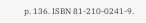p. 136. ISBN 81-210-0241-9.